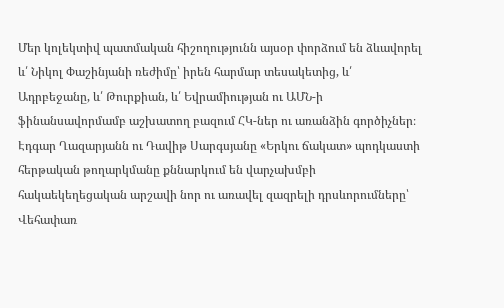Մեր կոլեկտիվ պատմական հիշողությունն այսօր փորձում են ձևավորել և՛ Նիկոլ Փաշինյանի ռեժիմը՝ իրեն հարմար տեսակետից, և՛ Ադրբեջանը, և՛ Թուրքիան, և՛ Եվրամիության ու ԱՄՆ-ի ֆինանսավորմամբ աշխատող բազում ՀԿ-ներ ու առանձին գործիչներ։
Էդգար Ղազարյանն ու Դավիթ Սարգսյանը «Երկու ճակատ» պոդկաստի հերթական թողարկմանը քննարկում են վարչախմբի հակաեկեղեցական արշավի նոր ու առավել զազրելի դրսևորումները՝ Վեհափառ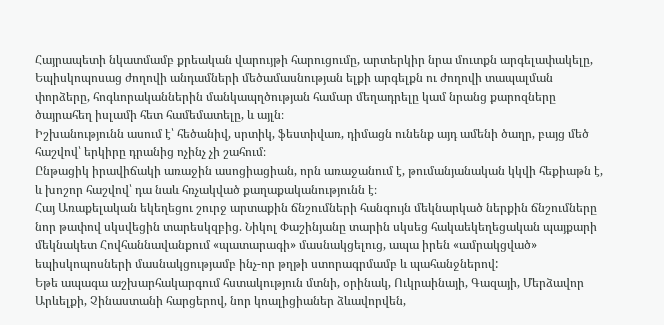Հայրապետի նկատմամբ քրեական վարույթի հարուցումը, արտերկիր նրա մուտքն արգելափակելը, Եպիսկոպոսաց ժողովի անդամների մեծամասնության ելքի արգելքն ու ժողովի տապալման փորձերը, հոգևորականներին մանկապղծության համար մեղադրելը կամ նրանց քարոզները ծայրահեղ իսլամի հետ համեմատելը, և այլն։
Իշխանությունն ասում է՝ հեծանիվ, սրտիկ, ֆեստիվառ, դիմացն ունենք այդ ամենի ծաղր, բայց մեծ հաշվով՝ երկիրը դրանից ոչինչ չի շահում։
Ընթացիկ իրավիճակի առաջին ասոցիացիան, որն առաջանում է, թումանյանական կկվի հեքիաթն է, և խոշոր հաշվով՝ դա նաև հռչակված քաղաքականությունն է։
Հայ Առաքելական եկեղեցու շուրջ արտաքին ճնշումների հանգույն մեկնարկած ներքին ճնշումները նոր թափով սկսվեցին տարեսկզբից. Նիկոլ Փաշինյանը տարին սկսեց հակաեկեղեցական պայքարի մեկնակետ Հովհաննավանքում «պատարագի» մասնակցելուց, ապա իրեն «ամրակցված» եպիսկոպոսների մասնակցությամբ ինչ-որ թղթի ստորագրմամբ և պահանջներով:
Եթե ապագա աշխարհակարգում հստակություն մտնի, օրինակ, Ուկրաինայի, Գազայի, Մերձավոր Արևելքի, Չինաստանի հարցերով, նոր կոալիցիաներ ձևավորվեն,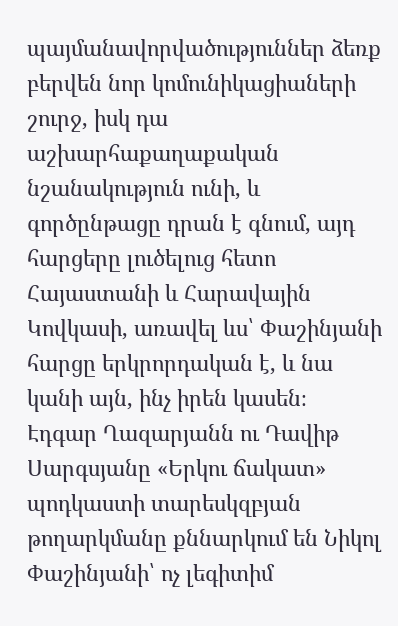պայմանավորվածություններ ձեռք բերվեն նոր կոմունիկացիաների շուրջ, իսկ դա աշխարհաքաղաքական նշանակություն ունի, և գործընթացը դրան է գնում, այդ հարցերը լուծելուց հետո Հայաստանի և Հարավային Կովկասի, առավել ևս՝ Փաշինյանի հարցը երկրորդական է, և նա կանի այն, ինչ իրեն կասեն։
Էդգար Ղազարյանն ու Դավիթ Սարգսյանը «Երկու ճակատ» պոդկաստի տարեսկզբյան թողարկմանը քննարկում են Նիկոլ Փաշինյանի՝ ոչ լեգիտիմ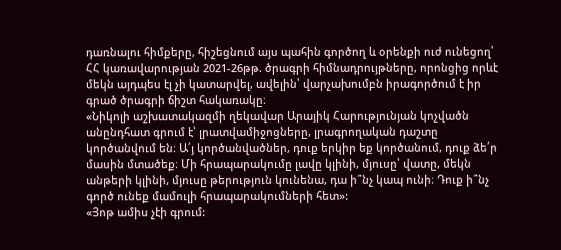դառնալու հիմքերը, հիշեցնում այս պահին գործող և օրենքի ուժ ունեցող՝ ՀՀ կառավարության 2021-26թթ. ծրագրի հիմնադրույթները, որոնցից որևէ մեկն այդպես էլ չի կատարվել, ավելին՝ վարչախումբն իրագործում է իր գրած ծրագրի ճիշտ հակառակը։
«Նիկոլի աշխատակազմի ղեկավար Արայիկ Հարությունյան կոչվածն անընդհատ գրում է՝ լրատվամիջոցները, լրագրողական դաշտը կործանվում են։ Ա՛յ կործանվածներ, դուք երկիր եք կործանում, դուք ձե՛ր մասին մտածեք։ Մի հրապարակումը լավը կլինի, մյուսը՝ վատը, մեկն անթերի կլինի, մյուսը թերություն կունենա, դա ի՞նչ կապ ունի։ Դուք ի՞նչ գործ ունեք մամուլի հրապարակումների հետ»:
«Յոթ ամիս չէի գրում: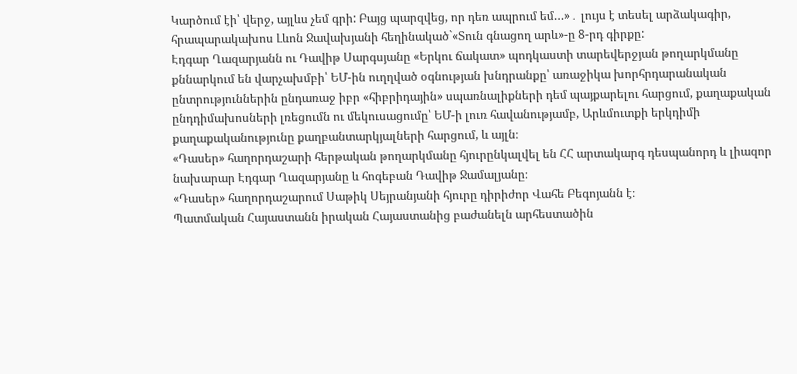Կարծում էի՝ վերջ, այլևս չեմ գրի: Բայց պարզվեց, որ դեռ ապրում եմ…»․ լույս է տեսել արձակագիր, հրապարակախոս Լևոն Ջավախյանի հեղինակած`«Տուն գնացող արև»-ը 8-րդ գիրքը:
Էդգար Ղազարյանն ու Դավիթ Սարգսյանը «Երկու ճակատ» պոդկաստի տարեվերջյան թողարկմանը քննարկում են վարչախմբի՝ ԵՄ-ին ուղղված օգնության խնդրանքը՝ առաջիկա խորհրդարանական ընտրություններին ընդառաջ իբր «հիբրիդային» սպառնալիքների դեմ պայքարելու հարցում, քաղաքական ընդդիմախոսների լռեցումն ու մեկուսացումը՝ ԵՄ-ի լուռ հավանությամբ, Արևմուտքի երկդիմի քաղաքականությունը քաղբանտարկյալների հարցում, և այլն։
«Դասեր» հաղորդաշարի հերթական թողարկմանը հյուրընկալվել են ՀՀ արտակարգ դեսպանորդ և լիազոր նախարար Էդգար Ղազարյանը և հոգեբան Դավիթ Ջամալյանը։
«Դասեր» հաղորդաշարում Սաթիկ Սեյրանյանի հյուրը դիրիժոր Վահե Բեգոյանն է։
Պատմական Հայաստանն իրական Հայաստանից բաժանելն արհեստածին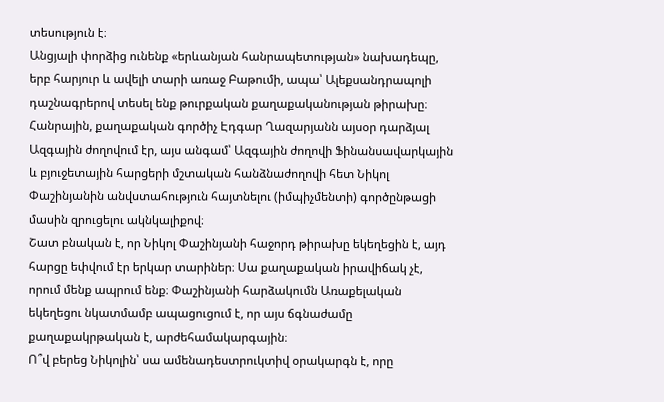տեսություն է։
Անցյալի փորձից ունենք «երևանյան հանրապետության» նախադեպը, երբ հարյուր և ավելի տարի առաջ Բաթումի, ապա՝ Ալեքսանդրապոլի դաշնագրերով տեսել ենք թուրքական քաղաքականության թիրախը։
Հանրային, քաղաքական գործիչ Էդգար Ղազարյանն այսօր դարձյալ Ազգային ժողովում էր, այս անգամ՝ Ազգային ժողովի Ֆինանսավարկային և բյուջետային հարցերի մշտական հանձնաժողովի հետ Նիկոլ Փաշինյանին անվստահություն հայտնելու (իմպիչմենտի) գործընթացի մասին զրուցելու ակնկալիքով։
Շատ բնական է, որ Նիկոլ Փաշինյանի հաջորդ թիրախը եկեղեցին է, այդ հարցը եփվում էր երկար տարիներ։ Սա քաղաքական իրավիճակ չէ, որում մենք ապրում ենք։ Փաշինյանի հարձակումն Առաքելական եկեղեցու նկատմամբ ապացուցում է, որ այս ճգնաժամը քաղաքակրթական է, արժեհամակարգային։
Ո՞վ բերեց Նիկոլին՝ սա ամենադեստրուկտիվ օրակարգն է, որը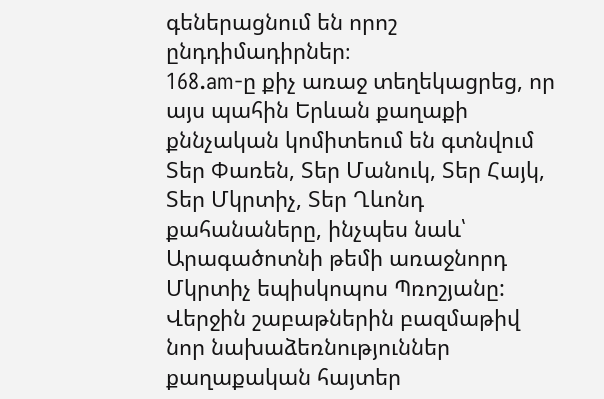գեներացնում են որոշ ընդդիմադիրներ։
168.am-ը քիչ առաջ տեղեկացրեց, որ այս պահին Երևան քաղաքի քննչական կոմիտեում են գտնվում Տեր Փառեն, Տեր Մանուկ, Տեր Հայկ, Տեր Մկրտիչ, Տեր Ղևոնդ քահանաները, ինչպես նաև՝ Արագածոտնի թեմի առաջնորդ Մկրտիչ եպիսկոպոս Պռոշյանը:
Վերջին շաբաթներին բազմաթիվ նոր նախաձեռնություններ քաղաքական հայտեր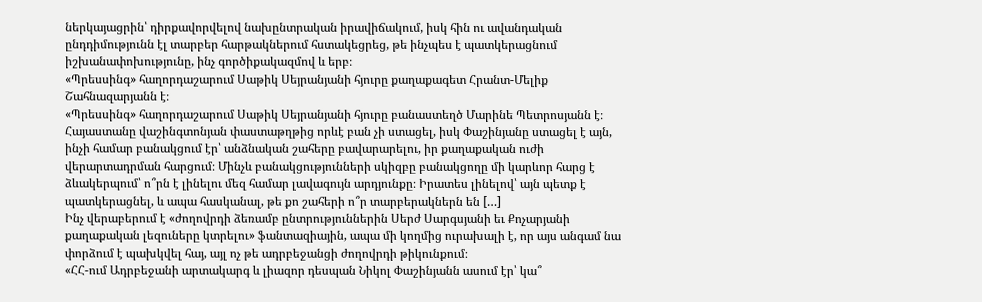ներկայացրին՝ դիրքավորվելով նախընտրական իրավիճակում, իսկ հին ու ավանդական ընդդիմությունն էլ տարբեր հարթակներում հստակեցրեց, թե ինչպես է պատկերացնում իշխանափոխությունը, ինչ գործիքակազմով և երբ։
«Պրեսսինգ» հաղորդաշարում Սաթիկ Սեյրանյանի հյուրը քաղաքագետ Հրանտ-Մելիք Շահնազարյանն է։
«Պրեսսինգ» հաղորդաշարում Սաթիկ Սեյրանյանի հյուրը բանաստեղծ Մարինե Պետրոսյանն է։
Հայաստանը վաշինգտոնյան փաստաթղթից որևէ բան չի ստացել, իսկ Փաշինյանը ստացել է այն, ինչի համար բանակցում էր՝ անձնական շահերը բավարարելու, իր քաղաքական ուժի վերարտադրման հարցում։ Մինչև բանակցությունների սկիզբը բանակցողը մի կարևոր հարց է ձևակերպում՝ ո՞րն է լինելու մեզ համար լավագույն արդյունքը։ Իրատես լինելով՝ այն պետք է պատկերացնել, և ապա հասկանալ, թե քո շահերի ո՞ր տարբերակներն են […]
Ինչ վերաբերում է «ժողովրդի ձեռամբ ընտրություններին Սերժ Սարգսյանի եւ Քոչարյանի քաղաքական լեզուները կտրելու» ֆանտազիային, ապա մի կողմից ուրախալի է, որ այս անգամ նա փորձում է պախկվել հայ, այլ ոչ թե ադրբեջանցի ժողովրդի թիկունքում։
«ՀՀ-ում Ադրբեջանի արտակարգ և լիազոր դեսպան Նիկոլ Փաշինյանն ասում էր՝ կա՞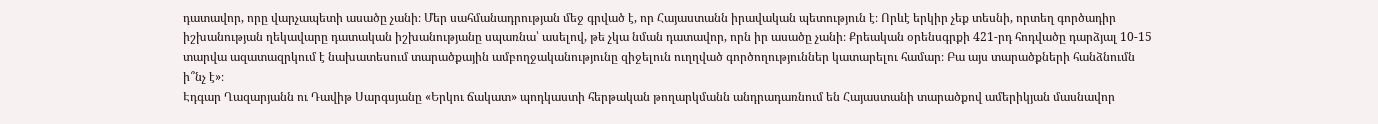դատավոր, որը վարչապետի ասածը չանի։ Մեր սահմանադրության մեջ գրված է, որ Հայաստանն իրավական պետություն է։ Որևէ երկիր չեք տեսնի, որտեղ գործադիր իշխանության ղեկավարը դատական իշխանությանը սպառնա՝ ասելով, թե չկա նման դատավոր, որն իր ասածը չանի։ Քրեական օրենսգրքի 421-րդ հոդվածը դարձյալ 10-15 տարվա ազատազրկում է նախատեսում տարածքային ամբողջականությունը զիջելուն ուղղված գործողություններ կատարելու համար։ Բա այս տարածքների հանձնումն ի՞նչ է»։
Էդգար Ղազարյանն ու Դավիթ Սարգսյանը «Երկու ճակատ» պոդկաստի հերթական թողարկմանն անդրադառնում են Հայաստանի տարածքով ամերիկյան մասնավոր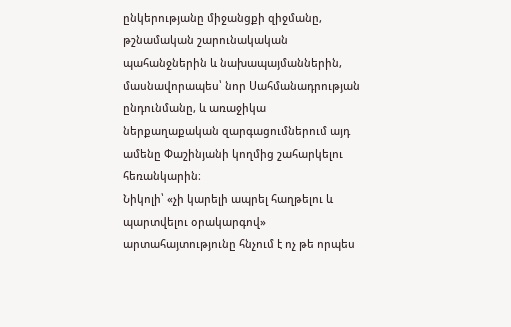ընկերությանը միջանցքի զիջմանը, թշնամական շարունակական պահանջներին և նախապայմաններին, մասնավորապես՝ նոր Սահմանադրության ընդունմանը, և առաջիկա ներքաղաքական զարգացումներում այդ ամենը Փաշինյանի կողմից շահարկելու հեռանկարին։
Նիկոլի՝ «չի կարելի ապրել հաղթելու և պարտվելու օրակարգով» արտահայտությունը հնչում է ոչ թե որպես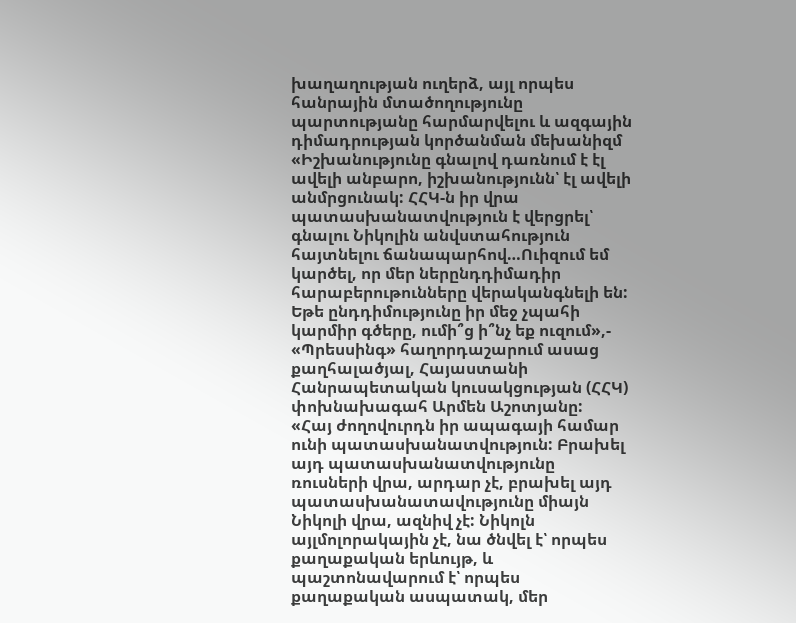խաղաղության ուղերձ, այլ որպես հանրային մտածողությունը պարտությանը հարմարվելու և ազգային դիմադրության կործանման մեխանիզմ
«Իշխանությունը գնալով դառնում է էլ ավելի անբարո, իշխանությունն՝ էլ ավելի անմրցունակ: ՀՀԿ-ն իր վրա պատասխանատվություն է վերցրել՝ գնալու Նիկոլին անվստահություն հայտնելու ճանապարհով…Ուիզում եմ կարծել, որ մեր ներընդդիմադիր հարաբերութունները վերականգնելի են: Եթե ընդդիմությունը իր մեջ չպահի կարմիր գծերը, ումի՞ց ի՞նչ եք ուզում»,- «Պրեսսինգ» հաղորդաշարում ասաց քաղհալածյալ, Հայաստանի Հանրապետական կուսակցության (ՀՀԿ) փոխնախագահ Արմեն Աշոտյանը:
«Հայ ժողովուրդն իր ապագայի համար ունի պատասխանատվություն: Բրախել այդ պատասխանատվությունը ռուսների վրա, արդար չէ, բրախել այդ պատասխանատավությունը միայն Նիկոլի վրա, ազնիվ չէ: Նիկոլն այլմոլորակային չէ, նա ծնվել է՝ որպես քաղաքական երևույթ, և պաշտոնավարում է՝ որպես քաղաքական ասպատակ, մեր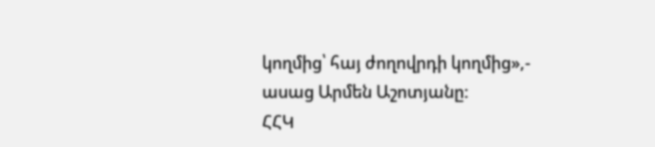կողմից՝ հայ ժողովրդի կողմից»,- ասաց Արմեն Աշոտյանը:
ՀՀԿ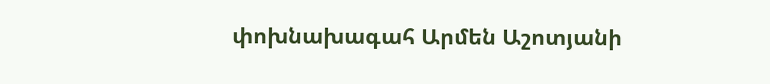փոխնախագահ Արմեն Աշոտյանի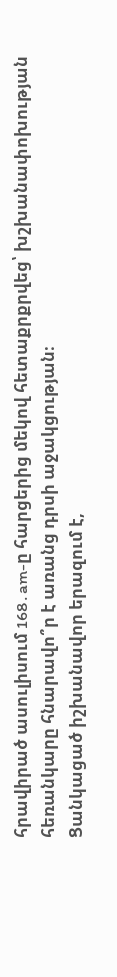հրավիրած ասուլիսում 168․am-ը հարցերից մեկով հետաքրքրվեց՝ խշխանափոխության հեռանկարը հնարավո՞ր է առանց դրսի աջակցության։
Ցանկացած իշխանավոր երազում է,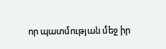որ պատմության մեջ իր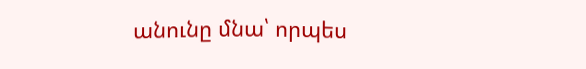անունը մնա՝ որպես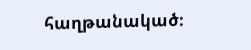հաղթանակած։